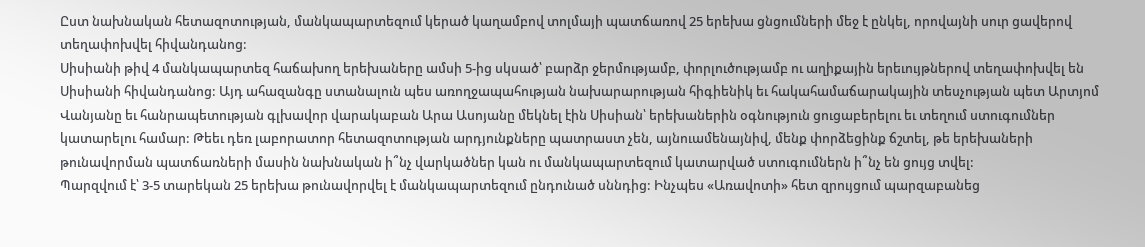Ըստ նախնական հետազոտության, մանկապարտեզում կերած կաղամբով տոլմայի պատճառով 25 երեխա ցնցումների մեջ է ընկել, որովայնի սուր ցավերով տեղափոխվել հիվանդանոց:
Սիսիանի թիվ 4 մանկապարտեզ հաճախող երեխաները ամսի 5-ից սկսած՝ բարձր ջերմությամբ, փորլուծությամբ ու աղիքային երեւույթներով տեղափոխվել են Սիսիանի հիվանդանոց: Այդ ահազանգը ստանալուն պես առողջապահության նախարարության հիգիենիկ եւ հակահամաճարակային տեսչության պետ Արտյոմ Վանյանը եւ հանրապետության գլխավոր վարակաբան Արա Ասոյանը մեկնել էին Սիսիան՝ երեխաներին օգնություն ցուցաբերելու եւ տեղում ստուգումներ կատարելու համար: Թեեւ դեռ լաբորատոր հետազոտության արդյունքները պատրաստ չեն, այնուամենայնիվ, մենք փորձեցինք ճշտել, թե երեխաների թունավորման պատճառների մասին նախնական ի՞նչ վարկածներ կան ու մանկապարտեզում կատարված ստուգումներն ի՞նչ են ցույց տվել:
Պարզվում է՝ 3-5 տարեկան 25 երեխա թունավորվել է մանկապարտեզում ընդունած սննդից: Ինչպես «Առավոտի» հետ զրույցում պարզաբանեց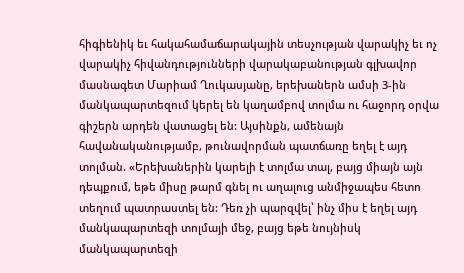հիգիենիկ եւ հակահամաճարակային տեսչության վարակիչ եւ ոչ վարակիչ հիվանդությունների վարակաբանության գլխավոր մասնագետ Մարիամ Ղուկասյանը, երեխաներն ամսի 3-ին մանկապարտեզում կերել են կաղամբով տոլմա ու հաջորդ օրվա գիշերն արդեն վատացել են: Այսինքն, ամենայն հավանականությամբ, թունավորման պատճառը եղել է այդ տոլման. «Երեխաներին կարելի է տոլմա տալ, բայց միայն այն դեպքում, եթե միսը թարմ գնել ու աղալուց անմիջապես հետո տեղում պատրաստել են: Դեռ չի պարզվել՝ ինչ միս է եղել այդ մանկապարտեզի տոլմայի մեջ, բայց եթե նույնիսկ մանկապարտեզի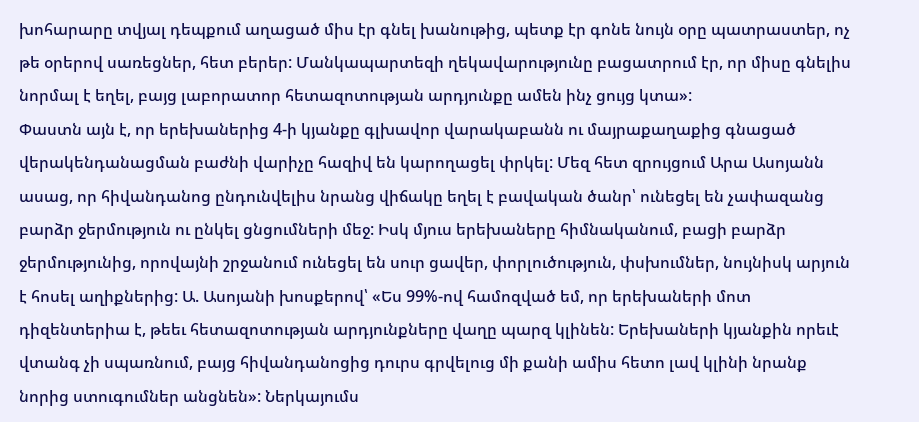խոհարարը տվյալ դեպքում աղացած միս էր գնել խանութից, պետք էր գոնե նույն օրը պատրաստեր, ոչ թե օրերով սառեցներ, հետ բերեր: Մանկապարտեզի ղեկավարությունը բացատրում էր, որ միսը գնելիս նորմալ է եղել, բայց լաբորատոր հետազոտության արդյունքը ամեն ինչ ցույց կտա»:
Փաստն այն է, որ երեխաներից 4-ի կյանքը գլխավոր վարակաբանն ու մայրաքաղաքից գնացած վերակենդանացման բաժնի վարիչը հազիվ են կարողացել փրկել: Մեզ հետ զրույցում Արա Ասոյանն ասաց, որ հիվանդանոց ընդունվելիս նրանց վիճակը եղել է բավական ծանր՝ ունեցել են չափազանց բարձր ջերմություն ու ընկել ցնցումների մեջ: Իսկ մյուս երեխաները հիմնականում, բացի բարձր ջերմությունից, որովայնի շրջանում ունեցել են սուր ցավեր, փորլուծություն, փսխումներ, նույնիսկ արյուն է հոսել աղիքներից: Ա. Ասոյանի խոսքերով՝ «Ես 99%-ով համոզված եմ, որ երեխաների մոտ դիզենտերիա է, թեեւ հետազոտության արդյունքները վաղը պարզ կլինեն: Երեխաների կյանքին որեւէ վտանգ չի սպառնում, բայց հիվանդանոցից դուրս գրվելուց մի քանի ամիս հետո լավ կլինի նրանք նորից ստուգումներ անցնեն»: Ներկայումս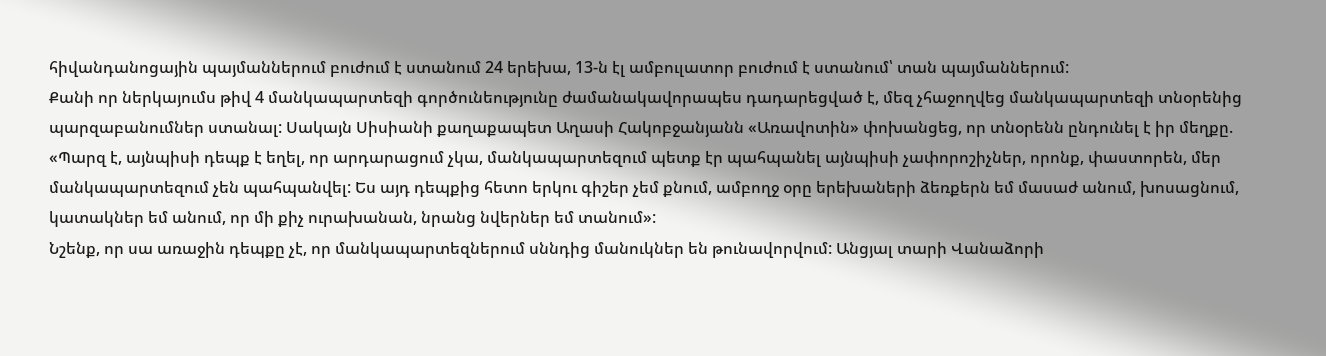հիվանդանոցային պայմաններում բուժում է ստանում 24 երեխա, 13-ն էլ ամբուլատոր բուժում է ստանում՝ տան պայմաններում:
Քանի որ ներկայումս թիվ 4 մանկապարտեզի գործունեությունը ժամանակավորապես դադարեցված է, մեզ չհաջողվեց մանկապարտեզի տնօրենից պարզաբանումներ ստանալ: Սակայն Սիսիանի քաղաքապետ Աղասի Հակոբջանյանն «Առավոտին» փոխանցեց, որ տնօրենն ընդունել է իր մեղքը. «Պարզ է, այնպիսի դեպք է եղել, որ արդարացում չկա, մանկապարտեզում պետք էր պահպանել այնպիսի չափորոշիչներ, որոնք, փաստորեն, մեր մանկապարտեզում չեն պահպանվել: Ես այդ դեպքից հետո երկու գիշեր չեմ քնում, ամբողջ օրը երեխաների ձեռքերն եմ մասաժ անում, խոսացնում, կատակներ եմ անում, որ մի քիչ ուրախանան, նրանց նվերներ եմ տանում»:
Նշենք, որ սա առաջին դեպքը չէ, որ մանկապարտեզներում սննդից մանուկներ են թունավորվում: Անցյալ տարի Վանաձորի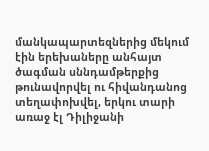մանկապարտեզներից մեկում էին երեխաները անհայտ ծագման սննդամթերքից թունավորվել ու հիվանդանոց տեղափոխվել, երկու տարի առաջ էլ Դիլիջանի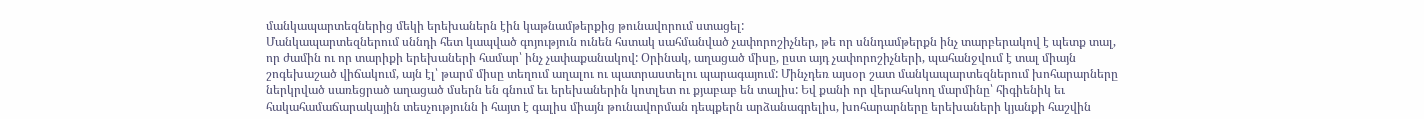մանկապարտեզներից մեկի երեխաներն էին կաթնամթերքից թունավորում ստացել:
Մանկապարտեզներում սննդի հետ կապված գոյություն ունեն հստակ սահմանված չափորոշիչներ, թե որ սննդամթերքն ինչ տարբերակով է պետք տալ, որ ժամին ու որ տարիքի երեխաների համար՝ ինչ չափաքանակով: Օրինակ, աղացած միսը, ըստ այդ չափորոշիչների, պահանջվում է տալ միայն շոգեխաշած վիճակում, այն էլ՝ թարմ միսը տեղում աղալու ու պատրաստելու պարագայում: Մինչդեռ այսօր շատ մանկապարտեզներում խոհարարները ներկրված սառեցրած աղացած մսերն են գնում եւ երեխաներին կոտլետ ու քյաբաբ են տալիս: Եվ քանի որ վերահսկող մարմինը՝ հիգիենիկ եւ հակահամաճարակային տեսչությունն ի հայտ է գալիս միայն թունավորման դեպքերն արձանագրելիս, խոհարարները երեխաների կյանքի հաշվին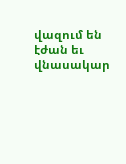վազում են էժան եւ վնասակար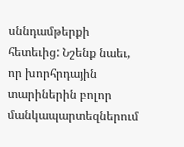սննդամթերքի հետեւից: Նշենք նաեւ, որ խորհրդային տարիներին բոլոր մանկապարտեզներում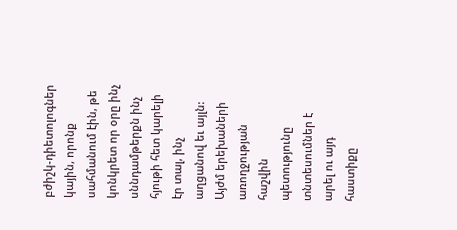բժիշկ-դիետոլոգներ կային, որոնք սահմանում էին, թե կոնկրետ որ օրը ինչ սննդամթերքն ինչ հյութի հետ կարելի էր տալ, ինչ աղցանով եւ այլն: Այժմ երեխաների առողջության հաշվին պետությունը տնտեսումներ է արել ու այդ հաստիքը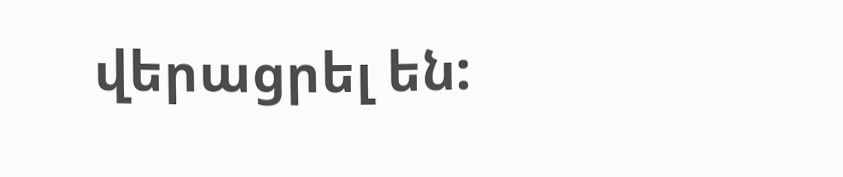վերացրել են: